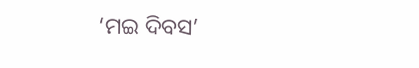‘ମଇ ଦିବସ’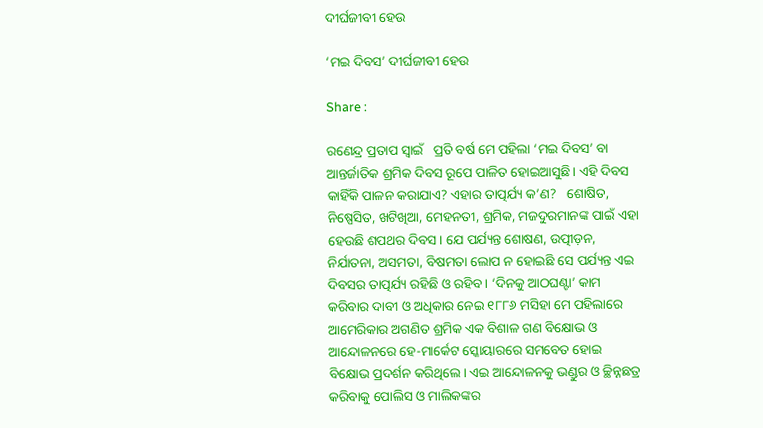ଦୀର୍ଘଜୀବୀ ହେଉ

‘ମଇ ଦିବସ’ ଦୀର୍ଘଜୀବୀ ହେଉ

Share :

ରଣେନ୍ଦ୍ର ପ୍ରତାପ ସ୍ୱାଇଁ   ପ୍ରତି ବର୍ଷ ମେ ପହିଲା ‘ମଇ ଦିବସ’ ବା ଆନ୍ତର୍ଜାତିକ ଶ୍ରମିକ ଦିବସ ରୂପେ ପାଳିତ ହୋଇଆସୁଛି। ଏହି ଦିବସ କାହିଁକି ପାଳନ କରାଯାଏ? ଏହାର ତାତ୍ପର୍ଯ୍ୟ କ’ଣ?   ଶୋଷିତ, ନିଷ୍ପେସିତ, ଖଟିଖିଆ, ମେହନତୀ, ଶ୍ରମିକ, ମଜଦୁରମାନଙ୍କ ପାଇଁ ଏହା ହେଉଛି ଶପଥର ଦିବସ। ଯେ ପର୍ଯ୍ୟନ୍ତ ଶୋଷଣ, ଉତ୍ପୀଡ଼ନ, ନିର୍ଯାତନା, ଅସମତା, ବିଷମତା ଲୋପ ନ ହୋଇଛି ସେ ପର୍ଯ୍ୟନ୍ତ ଏଇ ଦିବସର ତାତ୍ପର୍ଯ୍ୟ ରହିଛି ଓ ରହିବ। ‘ଦିନକୁ ଆଠଘଣ୍ଟା’ କାମ କରିବାର ଦାବୀ ଓ ଅଧିକାର ନେଇ ୧୮୮୬ ମସିହା ମେ ପହିଲାରେ ଆମେରିକାର ଅଗଣିତ ଶ୍ରମିକ ଏକ ବିଶାଳ ଗଣ ବିକ୍ଷୋଭ ଓ ଆନ୍ଦୋଳନରେ ହେ-ମାର୍କେଟ ସ୍କୋୟାରରେ ସମବେତ ହୋଇ ବିକ୍ଷୋଭ ପ୍ରଦର୍ଶନ କରିଥିଲେ। ଏଇ ଆନ୍ଦୋଳନକୁ ଭଣ୍ଡୁର ଓ ଚ୍ଛିନ୍ନଛତ୍ର କରିବାକୁ ପୋଲିସ ଓ ମାଲିକଙ୍କର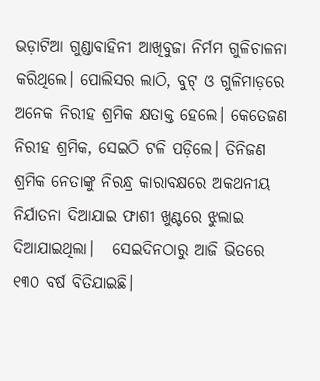ଭଡ଼ାଟିଆ ଗୁଣ୍ଡାବାହିନୀ ଆଖିବୁଜା ନିର୍ମମ ଗୁଳିଚାଳନା କରିଥିଲେ। ପୋଲିସର ଲାଠି, ବୁଟ୍ ଓ ଗୁଳିମାଡ଼ରେ ଅନେକ ନିରୀହ ଶ୍ରମିକ କ୍ଷତାକ୍ତ ହେଲେ। କେତେଜଣ ନିରୀହ ଶ୍ରମିକ, ସେଇଠି ଟଳି ପଡ଼ିଲେ। ତିନିଜଣ ଶ୍ରମିକ ନେତାଙ୍କୁ ନିରନ୍ଧ୍ର କାରାବକ୍ଷରେ ଅକଥନୀୟ ନିର୍ଯାତନା ଦିଆଯାଇ ଫାଶୀ ଖୁଣ୍ଟରେ ଝୁଲାଇ ଦିଆଯାଇଥିଲା।   ସେଇଦିନଠାରୁ ଆଜି ଭିତରେ ୧୩୦ ବର୍ଷ ବିତିଯାଇଛି।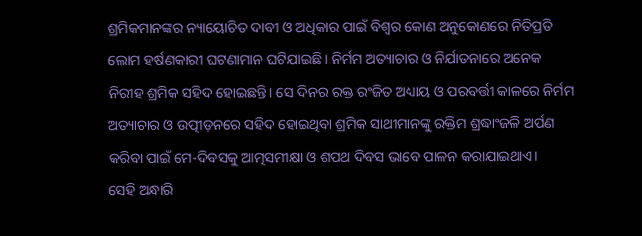ଶ୍ରମିକମାନଙ୍କର ନ୍ୟାୟୋଚିତ ଦାବୀ ଓ ଅଧିକାର ପାଇଁ ବିଶ୍ବର କୋଣ ଅନୁକୋଣରେ ନିତିପ୍ରତି ଲୋମ ହର୍ଷଣକାରୀ ଘଟଣାମାନ ଘଟିଯାଇଛି। ନିର୍ମମ ଅତ୍ୟାଚାର ଓ ନିର୍ଯାତନାରେ ଅନେକ ନିରୀହ ଶ୍ରମିକ ସହିଦ ହୋଇଛନ୍ତି। ସେ ଦିନର ରକ୍ତ ରଂଜିତ ଅଧ୍ୟାୟ ଓ ପରବର୍ତ୍ତୀ କାଳରେ ନିର୍ମମ ଅତ୍ୟାଚାର ଓ ଉତ୍ପୀଡ଼ନରେ ସହିଦ ହୋଇଥିବା ଶ୍ରମିକ ସାଥୀମାନଙ୍କୁ ରକ୍ତିମ ଶ୍ରଦ୍ଧାଂଜଳି ଅର୍ପଣ କରିବା ପାଇଁ ମେ-ଦିବସକୁ ଆତ୍ମସମୀକ୍ଷା ଓ ଶପଥ ଦିବସ ଭାବେ ପାଳନ କରାଯାଇଥାଏ।   ସେହି ଅନ୍ଧାରି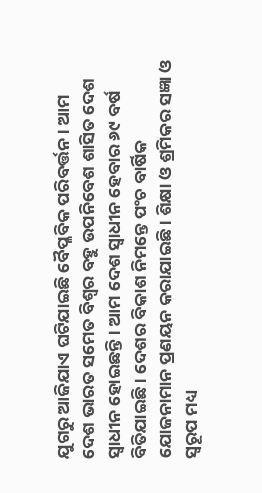ଯୁଗରୁ ଆଜିଯାଏ ଘଟିଯାଇଛି ବୈପ୍ଳବିକ ପରିବର୍ତ୍ତନ। ଆମ ଦେଶ ଭାରତ ସମେତ ବିଶ୍ବର ବହୁ ଉପନିବେଶ ଶାସିତ ଦେଶ ସ୍ବାଧୀନ ହୋଇଛନ୍ତି। ଆମ ଦେଶ ସ୍ବାଧୀନ ହେବାର ୬୯ ବର୍ଷ ବିତିଯାଇଛି। ଦେଶର ବିକାଶ ନିମନ୍ତେ ପଂଚ ବାର୍ଷିକ ଯୋଜନାମାନ ପ୍ରଣୟନ କରାଯାଇଛି। ଶିକ୍ଷା ଓ ଶ୍ରମିକର ସଜ୍ଞା ଓ ସ୍ବରୂପ ମଧ୍ୟ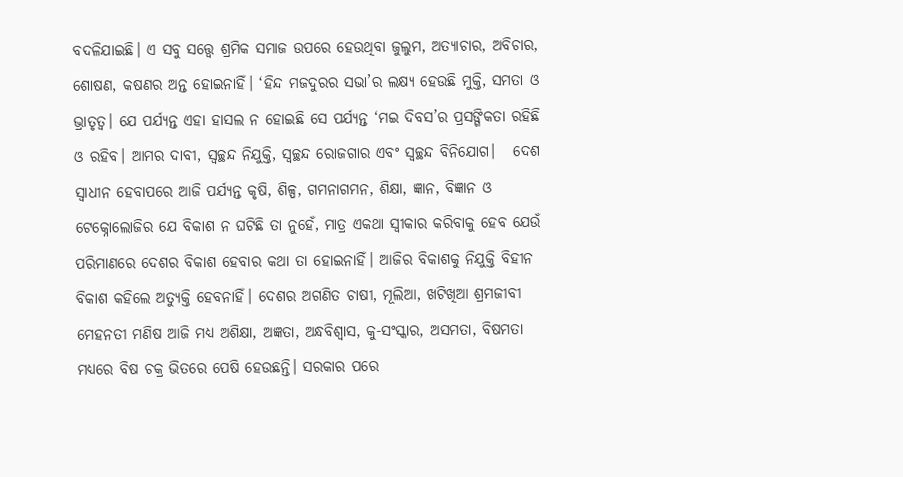ବଦଳିଯାଇଛି। ଏ ସବୁ ସତ୍ତ୍ବେ ଶ୍ରମିକ ସମାଜ ଉପରେ ହେଉଥିବା ଜୁଲୁମ, ଅତ୍ୟାଚାର, ଅବିଚାର, ଶୋଷଣ, କଷଣର ଅନ୍ତ ହୋଇନାହିଁ। ‘ହିନ୍ଦ ମଜଦୁରର ସଭା’ର ଲକ୍ଷ୍ୟ ହେଉଛି ମୁକ୍ତି, ସମତା ଓ ଭ୍ରାତୃତ୍ୱ। ଯେ ପର୍ଯ୍ୟନ୍ତ ଏହା ହାସଲ ନ ହୋଇଛି ସେ ପର୍ଯ୍ୟନ୍ତ ‘ମଇ ଦିବସ’ର ପ୍ରସଙ୍ଗିକତା ରହିଛି ଓ ରହିବ। ଆମର ଦାବୀ, ସ୍ବଚ୍ଛନ୍ଦ ନିଯୁକ୍ତି, ସ୍ବଚ୍ଛନ୍ଦ ରୋଜଗାର ଏବଂ ସ୍ବଚ୍ଛନ୍ଦ ବିନିଯୋଗ।   ଦେଶ ସ୍ବାଧୀନ ହେବାପରେ ଆଜି ପର୍ଯ୍ୟନ୍ତ କୃଷି, ଶିଳ୍ପ, ଗମନାଗମନ, ଶିକ୍ଷା, ଜ୍ଞାନ, ବିଜ୍ଞାନ ଓ ଟେକ୍ନୋଲୋଜିର ଯେ ବିକାଶ ନ ଘଟିଛି ତା ନୁହେଁ, ମାତ୍ର ଏକଥା ସ୍ବୀକାର କରିବାକୁ ହେବ ଯେଉଁ ପରିମାଣରେ ଦେଶର ବିକାଶ ହେବାର କଥା ତା ହୋଇନାହିଁ। ଆଜିର ବିକାଶକୁ ନିଯୁକ୍ତି ବିହୀନ ବିକାଶ କହିଲେ ଅତ୍ୟୁକ୍ତି ହେବନାହିଁ। ଦେଶର ଅଗଣିତ ଚାଷୀ, ମୂଲିଆ, ଖଟିଖିଆ ଶ୍ରମଜୀବୀ ମେହନତୀ ମଣିଷ ଆଜି ମଧ୍ୟ ଅଶିକ୍ଷା, ଅଜ୍ଞତା, ଅନ୍ଧବିଶ୍ବାସ, କୁ-ସଂସ୍କାର, ଅସମତା, ବିଷମତା ମଧ୍ୟରେ ବିଷ ଚକ୍ର ଭିତରେ ପେଷି ହେଉଛନ୍ତି। ସରକାର ପରେ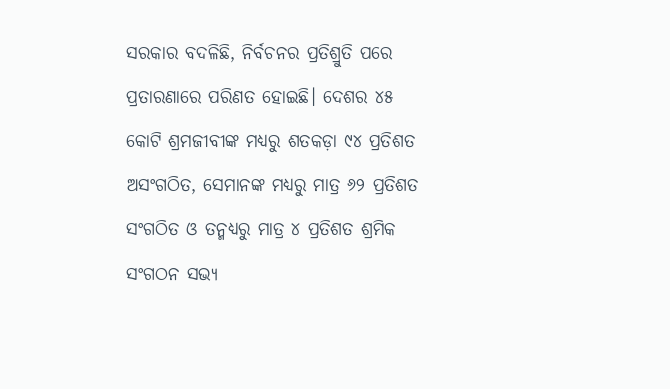ସରକାର ବଦଳିଛି, ନିର୍ବଚନର ପ୍ରତିଶ୍ରୁତି ପରେ ପ୍ରତାରଣାରେ ପରିଣତ ହୋଇଛି। ଦେଶର ୪୫ କୋଟି ଶ୍ରମଜୀବୀଙ୍କ ମଧ୍ୟରୁ ଶତକଡ଼ା ୯୪ ପ୍ରତିଶତ ଅସଂଗଠିତ, ସେମାନଙ୍କ ମଧ୍ୟରୁ ମାତ୍ର ୬୨ ପ୍ରତିଶତ ସଂଗଠିତ ଓ ତନ୍ମଧ୍ୟରୁ ମାତ୍ର ୪ ପ୍ରତିଶତ ଶ୍ରମିକ ସଂଗଠନ ସଭ୍ୟ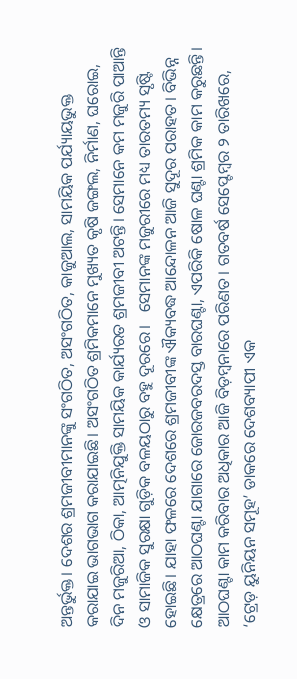ଅନ୍ତର୍ଭୁକ୍ତ। ଦେଶର ଶ୍ରମଜୀବୀମାନଙ୍କୁ ସଂଗଠିତ, ଅସଂଗଠିତ, କାଜୁଆଲ, ସାମୟିକ ପର୍ଯ୍ୟାୟଭୁକ୍ତ କରାଯାଇ ଭାଗଭାଗ କରାଯାଇଛି। ଅସଂଗଠିତ ଶ୍ରମିକମାନେ ମୁଖ୍ୟତ କୃଷି ଜଙ୍ଗଲ, ନିର୍ମାଣ, ଘରୋଇ, ଦିନ ମଜୁରିଆ, ଠିକା, ଆତ୍ମନିଯୁକ୍ତି ସାମୟିକ କାର୍ଯ୍ୟରତ ଶ୍ରମଜୀବୀ ଅଟନ୍ତି। ସେମାନେ କମ ମଜୁରି ପାଆନ୍ତି ଓ ସାମାଜିକ ସୁରକ୍ଷା ଗୁଡ଼ିକ ବଳୟଠାରୁ ବହୁ ଦୂରରେ।   ସେମାନଙ୍କ ମଜୁରୀରେ ମଧ୍ୟ ତାରତମ୍ୟ ସୃଷ୍ଟି ହୋଇଛି। ଯାହା ଫଳରେ ଦେଶରେ ଶ୍ରମଜୀବୀଙ୍କ ଐକ୍ୟବଦ୍ଧ ଆନ୍ଦୋଳନ ଆଜି ସୁଦୂର ପରାହତ। ବିଭିନ୍ନ କ୍ଷେତ୍ରରେ ଆଠଘଣ୍ଟା ଯାଗାରେ ଜୋରଜବରଦସ୍ତ ବାରଘଣ୍ଟା, ଏପରିକି ଷୋଳ ଘଣ୍ଟା ଶ୍ରମିକ କାମ କରୁଛନ୍ତି। ଆଠଘଣ୍ଟା କାମ କରିବାର ଅଧିକାର ଆଜି ବିଡ଼ମ୍ବନାରେ ପରିଣତ। ଗତବର୍ଷ ସେପ୍ଟେମ୍ବର ୨ ତାରିଖରେ, ‘ଟ୍ରେଡ଼ ୟୁନିୟନ ସମୂହ’ ଡାକରେ ଦେଶବ୍ୟାପୀ ଏକ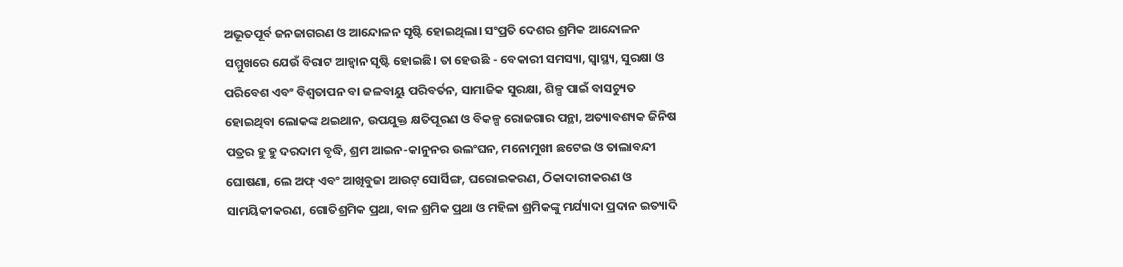ଅଭୂତପୂର୍ବ ଜନଜାଗରଣ ଓ ଆନ୍ଦୋଳନ ସୃଷ୍ଟି ହୋଇଥିଲା। ସଂପ୍ରତି ଦେଶର ଶ୍ରମିକ ଆନ୍ଦୋଳନ ସମ୍ମୁଖରେ ଯେଉଁ ବିରାଟ ଆହ୍ବାନ ସୃଷ୍ଟି ହୋଇଛି। ତା ହେଉଛି - ବେକାରୀ ସମସ୍ୟା, ସ୍ବାସ୍ଥ୍ୟ, ସୁରକ୍ଷା ଓ ପରିବେଶ ଏବଂ ବିଶ୍ବତାପନ ବା ଜଳବାୟୁ ପରିବର୍ତନ, ସାମାଜିକ ସୁରକ୍ଷା, ଶିଳ୍ପ ପାଇଁ ବାସଚ୍ୟୁତ ହୋଇଥିବା ଲୋକଙ୍କ ଥଇଥାନ, ଉପଯୁକ୍ତ କ୍ଷତିପୂରଣ ଓ ବିକଳ୍ପ ରୋଜଗାର ପନ୍ଥା, ଅତ୍ୟାବଶ୍ୟକ ଜିନିଷ ପତ୍ରର ହୁ ହୁ ଦରଦାମ ବୃଦ୍ଧି, ଶ୍ରମ ଆଇନ-କାନୁନର ଉଲଂଘନ, ମନୋମୁଖୀ ଛଟେଇ ଓ ତାଲାବନ୍ଦୀ ଘୋଷଣା, ଲେ ଅଫ୍ ଏବଂ ଆଖିବୁଜା ଆଉଟ୍ ସୋର୍ସିଙ୍ଗ, ଘରୋଇକରଣ, ଠିକାଦାରୀକରଣ ଓ ସାମୟିକୀକରଣ, ଗୋତିଶ୍ରମିକ ପ୍ରଥା, ବାଳ ଶ୍ରମିକ ପ୍ରଥା ଓ ମହିଳା ଶ୍ରମିକଙ୍କୁ ମର୍ଯ୍ୟାଦା ପ୍ରଦାନ ଇତ୍ୟାଦି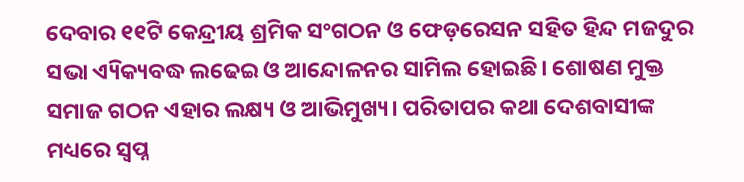ଦେବାର ୧୧ଟି କେନ୍ଦ୍ରୀୟ ଶ୍ରମିକ ସଂଗଠନ ଓ ଫେଡ଼ରେସନ ସହିତ ହିନ୍ଦ ମଜଦୁର ସଭା ଏ୍ୟିକ୍ୟବଦ୍ଧ ଲଢେଇ ଓ ଆନ୍ଦୋଳନର ସାମିଲ ହୋଇଛି। ଶୋଷଣ ମୁକ୍ତ ସମାଜ ଗଠନ ଏହାର ଲକ୍ଷ୍ୟ ଓ ଆଭିମୁଖ୍ୟ। ପରିତାପର କଥା ଦେଶବାସୀଙ୍କ ମଧ୍ୟରେ ସ୍ବପ୍ନ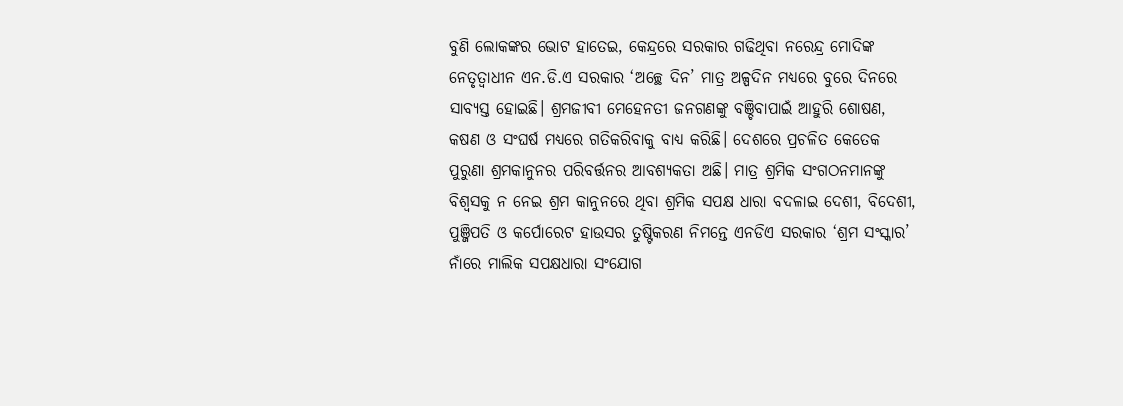ବୁଣି ଲୋକଙ୍କର ଭୋଟ ହାତେଇ, କେନ୍ଦ୍ରରେ ସରକାର ଗଢିଥିବା ନରେନ୍ଦ୍ର ମୋଦିଙ୍କ ନେତୃତ୍ବାଧୀନ ଏନ.ଡି.ଏ ସରକାର ‘ଅଚ୍ଛେ ଦିନ’ ମାତ୍ର ଅଳ୍ପଦିନ ମଧ୍ୟରେ ବୁରେ ଦିନରେ ସାବ୍ୟସ୍ତ ହୋଇଛି। ଶ୍ରମଜୀବୀ ମେହେନତୀ ଜନଗଣଙ୍କୁ ବଞ୍ଚିବାପାଇଁ ଆହୁରି ଶୋଷଣ, କଷଣ ଓ ସଂଘର୍ଷ ମଧ୍ୟରେ ଗତିକରିବାକୁ ବାଧ୍ୟ କରିଛି। ଦେଶରେ ପ୍ରଚଳିତ କେତେକ ପୁରୁଣା ଶ୍ରମକାନୁନର ପରିବର୍ତ୍ତନର ଆବଶ୍ୟକତା ଅଛି। ମାତ୍ର ଶ୍ରମିକ ସଂଗଠନମାନଙ୍କୁ ବିଶ୍ବସକୁ ନ ନେଇ ଶ୍ରମ କାନୁନରେ ଥିବା ଶ୍ରମିକ ସପକ୍ଷ ଧାରା ବଦଳାଇ ଦେଶୀ, ବିଦେଶୀ, ପୁଞ୍ଜିପତି ଓ କର୍ପୋରେଟ ହାଉସର ତୁଷ୍ଟିକରଣ ନିମନ୍ତେ ଏନଡିଏ ସରକାର ‘ଶ୍ରମ ସଂସ୍କାର’ ନାଁରେ ମାଲିକ ସପକ୍ଷଧାରା ସଂଯୋଗ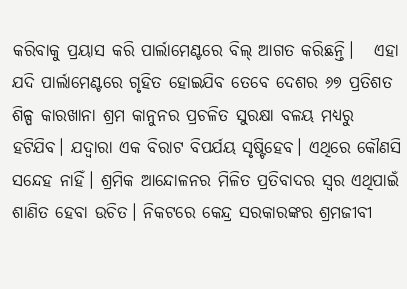କରିବାକୁ ପ୍ରୟାସ କରି ପାର୍ଲାମେଣ୍ଟରେ ବିଲ୍ ଆଗତ କରିଛନ୍ତି।   ଏହା ଯଦି ପାର୍ଲାମେଣ୍ଟରେ ଗୃହିତ ହୋଇଯିବ ତେବେ ଦେଶର ୬୭ ପ୍ରତିଶତ ଶିଳ୍ପ କାରଖାନା ଶ୍ରମ କାନୁନର ପ୍ରଚଳିତ ସୁରକ୍ଷା ବଳୟ ମଧ୍ୟରୁ ହଟିଯିବ। ଯଦ୍ବାରା ଏକ ବିରାଟ ବିପର୍ଯୟ ସୃଷ୍ଟିହେବ। ଏଥିରେ କୌଣସି ସନ୍ଦେହ ନାହିଁ। ଶ୍ରମିକ ଆନ୍ଦୋଳନର ମିଳିତ ପ୍ରତିବାଦର ସ୍ବର ଏଥିପାଇଁ ଶାଣିତ ହେବା ଉଚିତ। ନିକଟରେ କେନ୍ଦ୍ର ସରକାରଙ୍କର ଶ୍ରମଜୀବୀ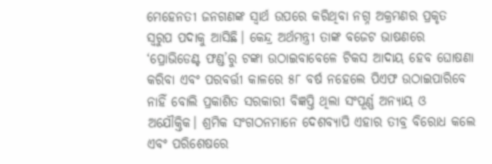ମେହେନତୀ ଜନଗଣଙ୍କ ସ୍ବାର୍ଥ ଉପରେ କରିଥିବା ନଗ୍ନ ଅକ୍ରମଣର ପ୍ରକୃତ ସ୍ୱରୁପ ପଦାକୁ ଆସିଛି। କେନ୍ଦ୍ର ଅର୍ଥମନ୍ତ୍ରୀ ତାଙ୍କ ବଜେଟ ଭାଷଣରେ ‘ପ୍ରୋଭିଡେଣ୍ଟ ଫଣ୍ଡ’ରୁ ଟଙ୍କା ଉଠାଇବାବେଳେ ଟିକସ ଆଦାୟ ହେବ ଘୋଷଣା କରିବା ଏବଂ ପରବର୍ତ୍ତୀ କାଳରେ ୫୮ ବର୍ଷ ନହେଲେ ପିଏଫ ଉଠାଇପାରିବେ ନାହିଁ ବୋଲି ପ୍ରକାଶିତ ସରକାରୀ ବିଜ୍ଞପ୍ତି ଥିଲା ସଂପୂର୍ଣ୍ଣ ଅନ୍ୟାୟ ଓ ଅଯୌକ୍ତିକ। ଶ୍ରମିକ ସଂଗଠନମାନେ ଦେଶବ୍ୟାପି ଏହାର ତୀବ୍ର ବିରୋଧ କଲେ ଏବଂ ପରିଶେଷରେ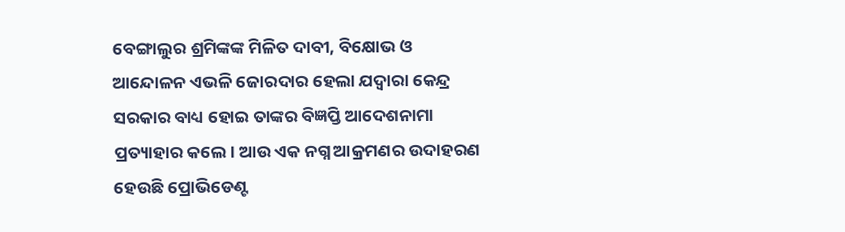ବେଙ୍ଗାଲୁର ଶ୍ରମିଙ୍କଙ୍କ ମିଳିତ ଦାବୀ, ବିକ୍ଷୋଭ ଓ ଆନ୍ଦୋଳନ ଏଭଳି ଜୋରଦାର ହେଲା ଯଦ୍ବାରା କେନ୍ଦ୍ର ସରକାର ବାଧ୍ୟ ହୋଇ ତାଙ୍କର ବିଜ୍ଞପ୍ତି ଆଦେଶନାମା ପ୍ରତ୍ୟାହାର କଲେ। ଆଉ ଏକ ନଗ୍ନ ଆକ୍ରମଣର ଉଦାହରଣ ହେଉଛି ପ୍ରୋଭିଡେଣ୍ଟ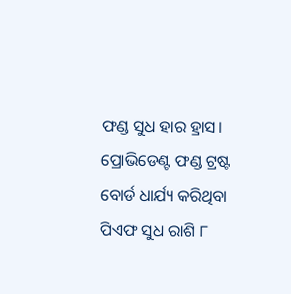ଫଣ୍ଡ ସୁଧ ହାର ହ୍ରାସ। ପ୍ରୋଭିଡେଣ୍ଟ ଫଣ୍ଡ ଟ୍ରଷ୍ଟ ବୋର୍ଡ ଧାର୍ଯ୍ୟ କରିଥିବା ପିଏଫ ସୁଧ ରାଶି ୮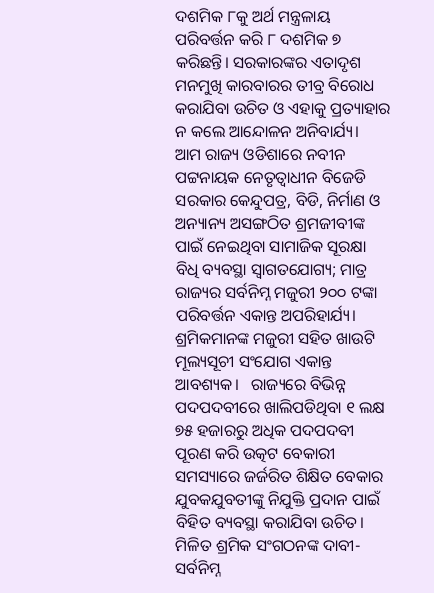ଦଶମିକ ୮କୁ ଅର୍ଥ ମନ୍ତ୍ରଳାୟ ପରିବର୍ତ୍ତନ କରି ୮ ଦଶମିକ ୭ କରିଛନ୍ତି। ସରକାରଙ୍କର ଏତାଦୃଶ ମନମୁଖି କାରବାରର ତୀବ୍ର ବିରୋଧ କରାଯିବା ଉଚିତ ଓ ଏହାକୁ ପ୍ରତ୍ୟାହାର ନ କଲେ ଆନ୍ଦୋଳନ ଅନିବାର୍ଯ୍ୟ।   ଆମ ରାଜ୍ୟ ଓଡିଶାରେ ନବୀନ ପଟ୍ଟନାୟକ ନେତୃତ୍ବାଧୀନ ବିଜେଡି ସରକାର କେନ୍ଦୁପତ୍ର, ବିଡି, ନିର୍ମାଣ ଓ ଅନ୍ୟାନ୍ୟ ଅସଙ୍ଗଠିତ ଶ୍ରମଜୀବୀଙ୍କ ପାଇଁ ନେଇଥିବା ସାମାଜିକ ସୂରକ୍ଷା ବିଧି ବ୍ୟବସ୍ଥା ସ୍ବାଗତଯୋଗ୍ୟ; ମାତ୍ର ରାଜ୍ୟର ସର୍ବନିମ୍ନ ମଜୁରୀ ୨୦୦ ଟଙ୍କା ପରିବର୍ତ୍ତନ ଏକାନ୍ତ ଅପରିହାର୍ଯ୍ୟ। ଶ୍ରମିକମାନଙ୍କ ମଜୁରୀ ସହିତ ଖାଉଟି ମୂଲ୍ୟସୂଚୀ ସଂଯୋଗ ଏକାନ୍ତ ଆବଶ୍ୟକ।   ରାଜ୍ୟରେ ବିଭିନ୍ନ ପଦପଦବୀରେ ଖାଲିପଡିଥିବା ୧ ଲକ୍ଷ ୭୫ ହଜାରରୁ ଅଧିକ ପଦପଦବୀ ପୂରଣ କରି ଉତ୍କଟ ବେକାରୀ ସମସ୍ୟାରେ ଜର୍ଜରିତ ଶିକ୍ଷିତ ବେକାର ଯୁବକଯୁବତୀଙ୍କୁ ନିଯୁକ୍ତି ପ୍ରଦାନ ପାଇଁ ବିହିତ ବ୍ୟବସ୍ଥା କରାଯିବା ଉଚିତ। ମିଳିତ ଶ୍ରମିକ ସଂଗଠନଙ୍କ ଦାବୀ-ସର୍ବନିମ୍ନ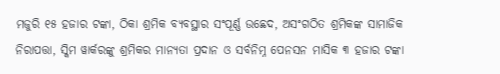ମଜୁରି ୧୫ ହଜାର ଟଙ୍କା, ଠିକା ଶ୍ରମିକ ବ୍ୟବସ୍ଥାର ସଂପୂର୍ଣ୍ଣ ଉଛେଦ, ଅସଂଗଠିତ ଶ୍ରମିକଙ୍କ ସାମାଜିକ ନିରାପତ୍ତା, ସ୍କିମ ୱାର୍କରଙ୍କୁ ଶ୍ରମିକର ମାନ୍ୟତା ପ୍ରଦାନ ଓ ସର୍ବନିମ୍ନ ପେନସନ ମାସିକ ୩ ହଜାର ଟଙ୍କା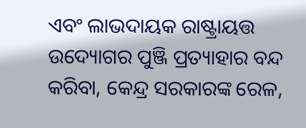ଏବଂ ଲାଭଦାୟକ ରାଷ୍ଟ୍ରାୟତ୍ତ ଉଦ୍ୟୋଗର ପୁଞ୍ଜି ପ୍ରତ୍ୟାହାର ବନ୍ଦ କରିବା, କେନ୍ଦ୍ର ସରକାରଙ୍କ ରେଳ,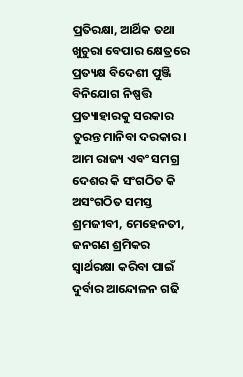ପ୍ରତିରକ୍ଷା, ଆର୍ଥିକ ତଥା ଖୁଚୁରା ବେପାର କ୍ଷେତ୍ରରେ ପ୍ରତ୍ୟକ୍ଷ ବିଦେଶୀ ପୁଞ୍ଜି ବିନିଯୋଗ ନିଷ୍ପତ୍ତି ପ୍ରତ୍ୟାହାରକୁ ସରକାର ତୁରନ୍ତ ମାନିବା ଦରକାର।   ଆମ ରାଜ୍ୟ ଏବଂ ସମଗ୍ର ଦେଶର କି ସଂଗଠିତ କି ଅସଂଗଠିତ ସମସ୍ତ ଶ୍ରମଜୀବୀ, ମେହେନତୀ, ଜନଗଣ ଶ୍ରମିକର ସ୍ବାର୍ଥରକ୍ଷା କରିବା ପାଇଁ ଦୁର୍ବାର ଆନ୍ଦୋଳନ ଗଢି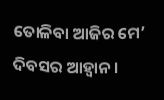ତୋଳିବା ଆଜିର ମେ’ ଦିବସର ଆହ୍ୱାନ।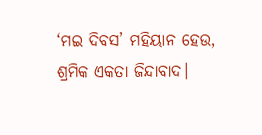‘ମଇ ଦିବସ’ ମହିୟାନ ହେଉ, ଶ୍ରମିକ ଏକତା ଜିନ୍ଦାବାଦ।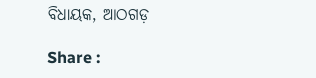ବିଧାୟକ, ଆଠଗଡ଼

Share :